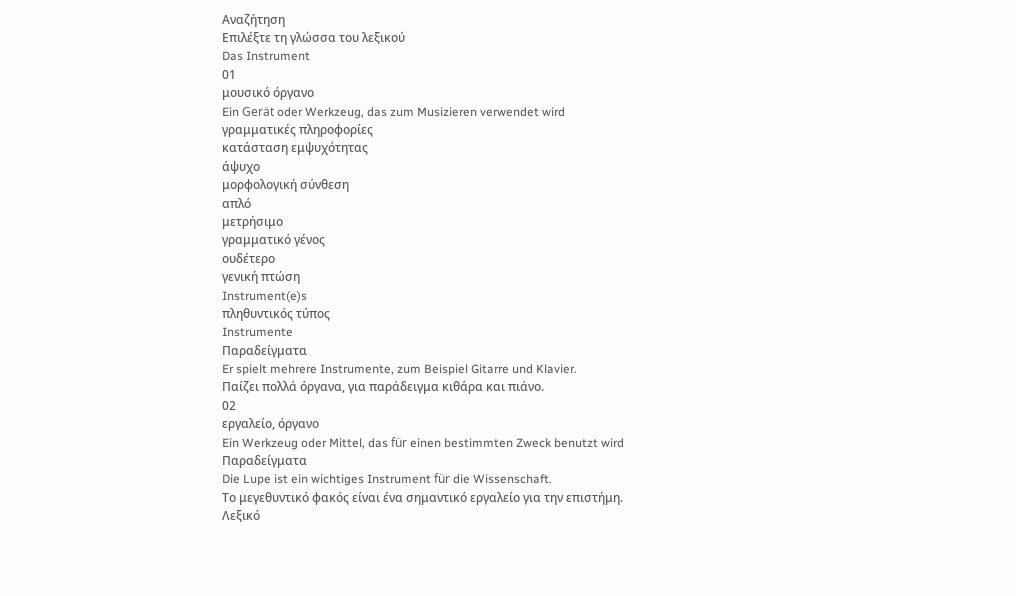Αναζήτηση
Επιλέξτε τη γλώσσα του λεξικού
Das Instrument
01
μουσικό όργανο
Ein Gerät oder Werkzeug, das zum Musizieren verwendet wird
γραμματικές πληροφορίες
κατάσταση εμψυχότητας
άψυχο
μορφολογική σύνθεση
απλό
μετρήσιμο
γραμματικό γένος
ουδέτερο
γενική πτώση
Instrument(e)s
πληθυντικός τύπος
Instrumente
Παραδείγματα
Er spielt mehrere Instrumente, zum Beispiel Gitarre und Klavier.
Παίζει πολλά όργανα, για παράδειγμα κιθάρα και πιάνο.
02
εργαλείο, όργανο
Ein Werkzeug oder Mittel, das für einen bestimmten Zweck benutzt wird
Παραδείγματα
Die Lupe ist ein wichtiges Instrument für die Wissenschaft.
Το μεγεθυντικό φακός είναι ένα σημαντικό εργαλείο για την επιστήμη.
Λεξικό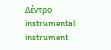Δέντρο
instrumental
instrument